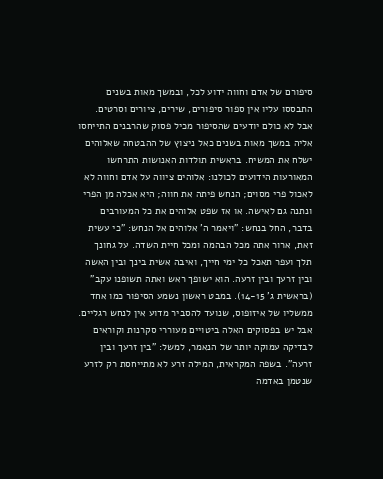סיפורם של אדם וחווה ידוע לכל, ובמשך מאות בשנים התבססו עליו אין ספור סיפורים, שירים, ציורים וסרטים. אבל לא כולם יודעים שהסיפור מכיל פסוק שהרבנים התייחסו אליה במשך מאות בשנים כאל ניצוץ של ההבטחה שאלוהים ישלח את המשיח. בראשית תולדות האנושות התרחשו המאורעות הידועים לכולנו: אלוהים ציווה על אדם וחווה לא לאכול פרי מסוים; הנחש פיתה את חווה; היא אכלה מן הפרי ונתנה גם לאישה. או אז שפט אלוהים את כל המעורבים בדבר, החל בנחש: "ויאמר ה' אלוהים אל הנחש: "כי עשית זאת, ארור אתה מכל הבהמה ומכל חיית השדה. על גחונך תלך ועפר תאכל כל ימי חייך, ואיבה אשית בינך ובין האשה ובין זרעך ובין זרעה. הוא ישופך ראש ואתה תשופנו עקב" (בראשית ג' 14-15). במבט ראשון נשמע הסיפור כמו אחד ממשליו של איזופוס, שנועד להסביר מדוע אין לנחש רגליים. אבל יש בפסוקים האלה ביטויים מעוררי סקרנות וקוראים לבדיקה עמוקה יותר של הנאמר, למשל: "בין זרעך ובין זרעה". בשפה המקראית, המילה זרע לא מתייחסת רק לזרע שנטמן באדמה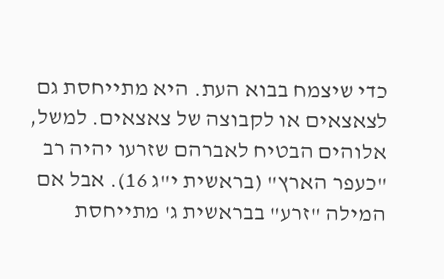כדי שיצמח בבוא העת. היא מתייחסת גם לצאצאים או לקבוצה של צאצאים. למשל, אלוהים הבטיח לאברהם שזרעו יהיה רב "כעפר הארץ" (בראשית י"ג 16). אבל אם המילה "זרע" בבראשית ג' מתייחסת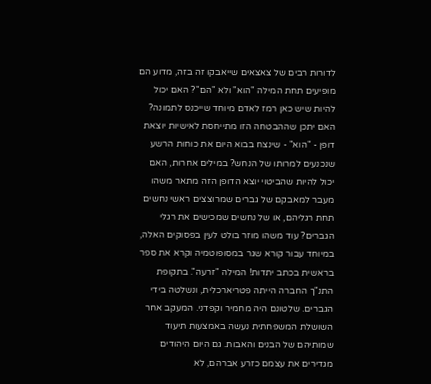לדורות רבים של צאצאים שייאבקו זה בזה, מדוע הם מופיעים תחת המילה "הוא" ולא "הם"? האם יכול להיות שיש כאן רמז לאדם מיוחד שייכנס לתמונה? האם יתכן שההבטחה הזו מתייחסת לאישיות יוצאת דופן - "הוא" - שינצח בבוא היום את כוחות הרשע שנכנעים למרותו של הנחש? במילים אחרות, האם יכול להיות שהביטוי יוצא הדופן הזה מתאר משהו מעבר למאבקם של גברים שמרוצצים ראשי נחשים תחת רגליהם, או של נחשים שמכישים את רגלי הגברים? עוד משהו מוזר בולט לעין בפסוקים האלה, במיוחד עבור קורא שגר במסופוטמיה וקרא את ספר בראשית בכתב יתדות! המילה "זרעה". בתקופת התנ"ך החברה הייתה פטריארכלית, ונשלטה בידי הגברים. שלטונם היה מחמיר וקפדני. המעקב אחר השושלת המשפחתית נעשה באמצעות תיעוד שמותיהם של הבנים והאבות. גם היום היהודים מגדירים את עצמם כזרע אברהם, לא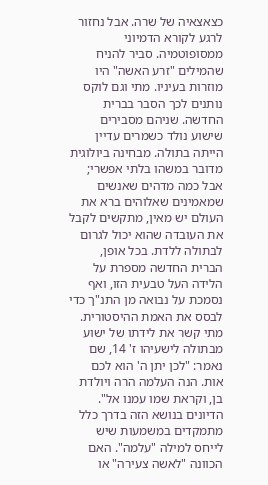כצאצאיה של שרה. אבל נחזור לרגע לקורא הדמיוני ממסופוטמיה. סביר להניח שהמילים "זרע האשה" היו מוזרות בעיניו. מתי וגם לוקס נותנים לכך הסבר בברית החדשה. שניהם מסבירים שישוע נולד כשמרים עדיין הייתה בתולה. מבחינה ביולוגית מדובר במשהו בלתי אפשרי; אבל כמה מדהים שאנשים שמאמינים שאלוהים ברא את העולם יש מאין, מתקשים לקבל את העובדה שהוא יכול לגרום לבתולה ללדת. בכל אופן, הברית החדשה מספרת על הלידה העל טבעית הזו, ואף נסמכת על נבואה מן התנ"ך כדי לבסס את האמת ההיסטורית. מתי קשר את לידתו של ישוע מבתולה לישעיהו ז' 14, שם נאמר: "לכן יתן ה' הוא לכם אות. הנה העלמה הרה ויולדת בן, וקראת שמו עמנו אל". הדיונים בנושא הזה בדרך כלל מתמקדים במשמעות שיש לייחס למילה "עלמה". האם הכוונה "לאשה צעירה" או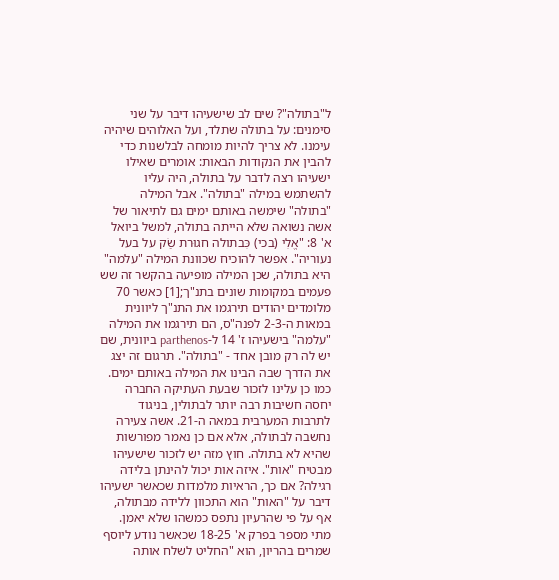ל"בתולה"? שים לב שישעיהו דיבר על שני סימנים: על בתולה שתלד, ועל האלוהים שיהיה עימנו. לא צריך להיות מומחה לבלשנות כדי להבין את הנקודות הבאות: אומרים שאילו ישעיהו רצה לדבר על בתולה, היה עליו להשתמש במילה "בתולה". אבל המילה "בתולה" שימשה באותם ימים גם לתיאור של אשה נשואה שלא הייתה בתולה, למשל ביואל א' 8: "אֱלִי (בכי) כִּבתולה חגוּרת שַׂק על בעל נעוריה". אפשר להוכיח שכוונת המילה "עלמה" היא בתולה, שכן המילה מופיעה בהקשר זה שש פעמים במקומות שונים בתנ"ך;[1] כאשר 70 מלומדים יהודים תירגמו את התנ"ך ליוונית במאות ה-2-3 לפנה"ס, הם תירגמו את המילה "עלמה" בישעיהו ז' 14 ל-parthenos ביוונית, שם יש לה רק מובן אחד - "בתולה". תרגום זה יצג את הדרך שבה הבינו את המילה באותם ימים. כמו כן עלינו לזכור שבעת העתיקה החברה יחסה חשיבות רבה יותר לבתולין, בניגוד לתרבות המערבית במאה ה-21. אשה צעירה נחשבה לבתולה, אלא אם כן נאמר מפורשות שהיא לא בתולה. חוץ מזה יש לזכור שישעיהו מבטיח "אות". איזה אות יכול להינתן בלידה רגילה? אם כך, הראיות מלמדות שכאשר ישעיהו דיבר על "האות" הוא התכוון ללידה מבתולה, אף על פי שהרעיון נתפס כמשהו שלא יאמן. מתי מספר בפרק א' 18-25 שכאשר נודע ליוסף שמרים בהריון, הוא "החליט לשלח אותה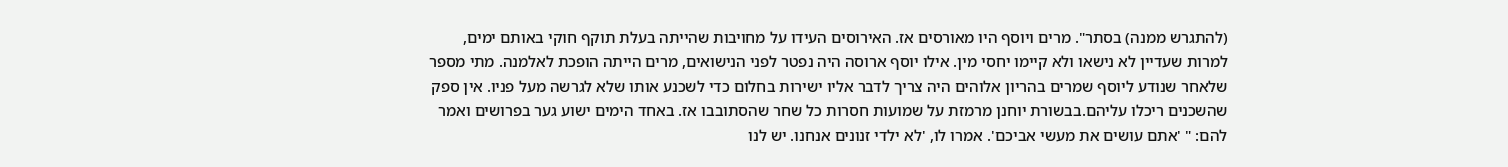(להתגרש ממנה) בסתר". מרים ויוסף היו מאורסים אז. האירוסים העידו על מחויבות שהייתה בעלת תוקף חוקי באותם ימים, למרות שעדיין לא נישאו ולא קיימו יחסי מין. אילו יוסף ארוסה היה נפטר לפני הנישואים, מרים הייתה הופכת לאלמנה. מתי מספר שלאחר שנודע ליוסף שמרים בהריון אלוהים היה צריך לדבר אליו ישירות בחלום כדי לשכנע אותו שלא לגרשה מעל פניו. אין ספק שהשכנים ריכלו עליהם.בבשורת יוחנן מרמזת על שמועות חסרות כל שחר שהסתובבו אז. באחד הימים ישוע גער בפרושים ואמר להם: " 'אתם עושים את מעשי אביכם'. אמרו לו, 'לא ילדי זנונים אנחנו. יש לנו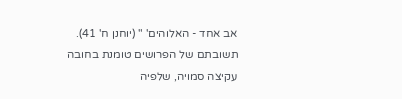אב אחד - האלוהים' " (יוחנן ח' 41). תשובתם של הפרושים טומנת בחובה עקיצה סמויה, שלפיה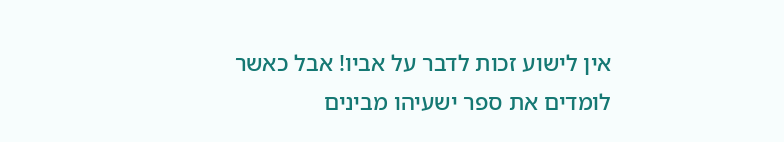אין לישוע זכות לדבר על אביו! אבל כאשר לומדים את ספר ישעיהו מבינים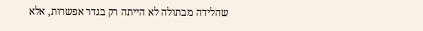שהלידה מבתולה לא הייתה רק בגדר אפשרות, אלא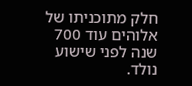חלק מתוכניתו של אלוהים עוד 700 שנה לפני שישוע נולד.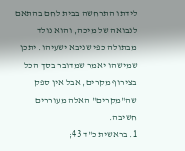לידתו התרחשה בבית לחם בהתאם לנבואה של מיכה, והוא נולד מבתולה כפי שניבא ישעיהו. יתכן שמישהו יאמר שמדובר בסך הכל בצירוף מקרים, אבל אין ספק שה"מקרים" האלה מעוררים חשיבה.
1. בראשית כ"ד 43;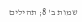שמות ב' 8; תהילים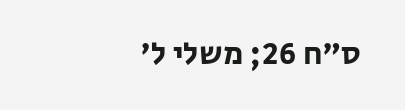ס"ח 26; משלי ל'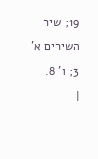19; שיר השירים א' 3; ו' 8.
|